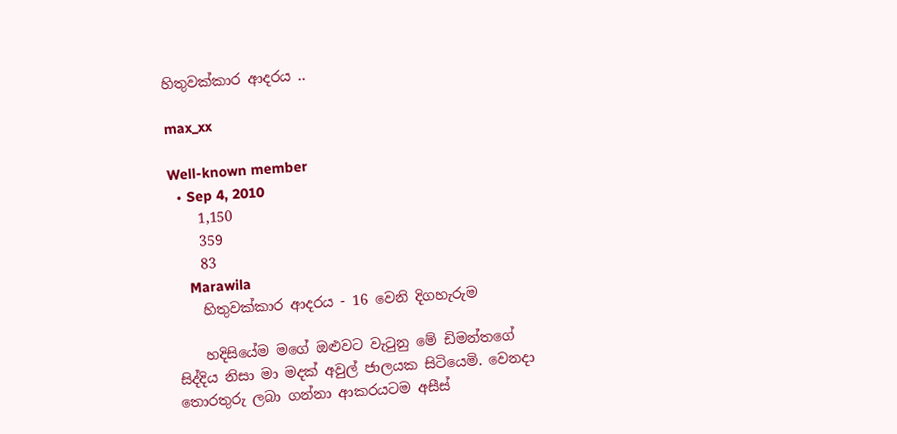හිතුවක්කාර ආදරය ..

max_xx

Well-known member
  • Sep 4, 2010
    1,150
    359
    83
    Marawila
    හිතුවක්කාර ආදරය - 16 වෙනි දිගහැරුම

    හදිසියේම මගේ ඔළුවට වැටුනු මේ ඩිමන්තගේ සිද්දිය නිසා මා මදක් අවුල් ජාලයක සිටියෙමි. වෙනදා තොරතුරු ලබා ගන්නා ආකරයටම අසීස්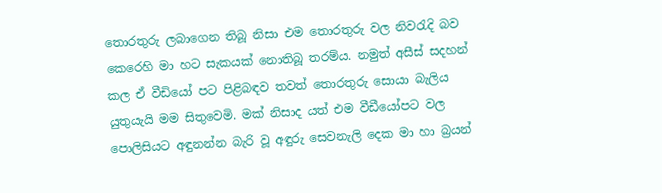තොරතුරු ලබාගෙන තිබූ නිසා එම තොරතුරු වල නිවරැදි බව කෙරෙහි මා හට සැකයක් නොතිබූ තරම්ය. නමුත් අසීස් සදහන් කල ඒ වීඩියෝ පට පිළිබඳව තවත් තොරතුරු සොයා බැලිය යුතුයැයි මම සිතුවෙමි. මක් නිසාද යත් එම වීඩීයෝපට වල පොලිසියට අඳුනන්න බැරි වූ අඳුරු සෙවනැලි දෙක මා හා බ්‍රයන්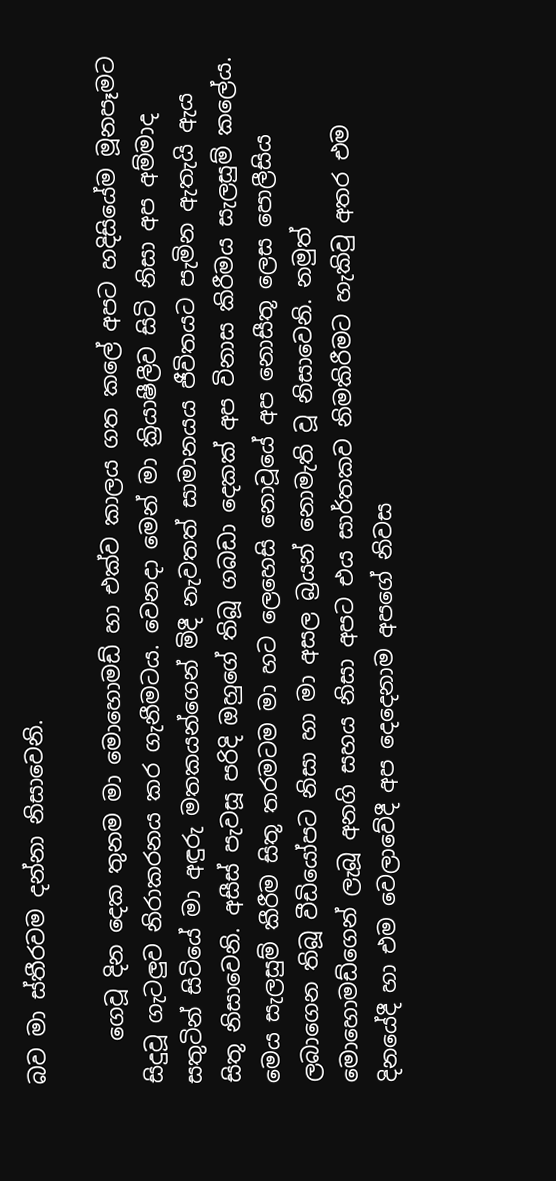බව මා ස්තීරවම දන්නා නිසාවෙනි.

    ගෙවූ දින දෙක තුනම මා මොහොමඩ් හා එක්ව කාලය ගත කලේ අපට හදිසියේම මූනපෑමට සිදුවූ ගැටලුව නිරාකරනය කර ගැනීමටය. වෙනදා මෙන් මා ක්‍රියාෂීලීව සිටි නිසා අප අම්මාද සතුටින් සිටියේ මා අඳුරු මතකයන්ගෙන් මිදී නැවතත් සාමානයය ජීවිතයට පැමින ඇතැයි ඇය සිතූ නිසාවෙනි. අසීස් පැවසූ පරිදි ඔහුගේ තිබූ ගබඩා දෙකක් අප විනාස කිරීමය සැලසුම් කලේය. මෙය සැලසුම් කීරීම සිතූ තරමටම මා හට ලෙහෙසි නොවූයේ අප නොසීතූ ලෙස පොලීසිය ලබාගෙන තිබූ වීඩියෝපට නිසා හා මා අසල බ්‍රයන් නොමැති වූ නිසාවෙනි. නමුත් මොහොමඩ්ගෙන් ලැබූ අනගි සහය නිසා අපට එය සාර්තකව නිමකිරීමට හැකිවු අතර එම දිනයේදී හා එම වෙලාවේදී අප දෙදෙනාම අපගේ නිවස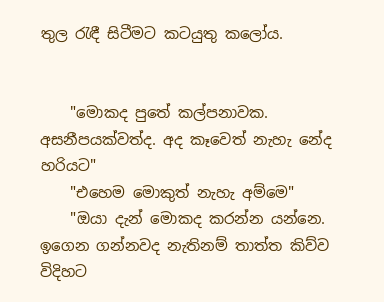තුල රැඳී සිටීමට කටයුතු කලෝය.


    "මොකද පුතේ කල්පනාවක. අසනීපයක්වත්ද. අද කෑවෙත් නැහැ නේද හරියට"
    "එහෙම මොකුත් නැහැ අම්මෙ"
    "ඔයා දැන් මොකද කරන්න යන්නෙ. ඉගෙන ගන්නවද නැතිනම් තාත්ත කිව්ව විදිහට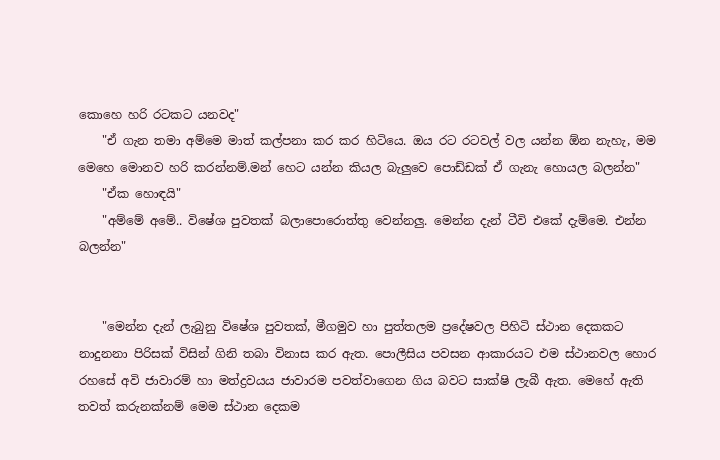කොහෙ හරි රටකට යනවද"
    "ඒ ගැන තමා අම්මෙ මාත් කල්පනා කර කර හිටියෙ. ඔය රට රටවල් වල යන්න ඕන නැහැ, මම මෙහෙ මොනව හරි කරන්නම්.මන් හෙට යන්න කියල බැලුවෙ පොඩ්ඩක් ඒ ගැනැ හොයල බලන්න"
    "ඒක හොඳයි"
    "අම්මේ අමේ.. විෂේශ පුවතක් බලාපොරොත්තු වෙන්නලු. මෙන්න දැන් ටීවි එකේ දැම්මෙ. එන්න බලන්න"


    "මෙන්න දැන් ලැබුනු විෂේශ පුවතක්, මීගමුව හා පුත්තලම ප්‍රදේෂවල පිහිටි ස්ථාන දෙකකට නාදුනනා පිරිසක් විසින් ගිනි තබා විනාස කර ඇත. පොලීසිය පවසන ආකාරයට එම ස්ථානවල හොර රහසේ අවි ජාවාරම් හා මත්ද්‍රවයය ජාවාරම පවත්වාගෙන ගිය බවට සාක්ෂි ලැබී ඇත. මෙහේ ඇති තවත් කරුනක්නම් මෙම ස්ථාන දෙකම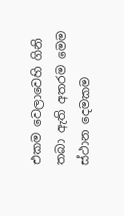එකම වෙලාවෙහි ගිනි තබා ඇති අතරම මෙම ස්ථාන දෙමකම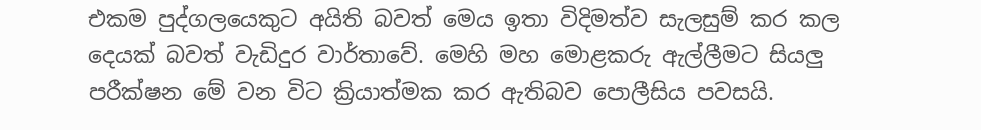එකම පුද්ගලයෙකුට අයිති බවත් මෙය ඉතා විදිමත්ව සැලසුම් කර කල දෙයක් බවත් වැඩිදුර වාර්තාවේ. මෙහි මහ මොළකරු ඇල්ලීමට සියලු පරීක්ෂන මේ වන විට ක්‍රියාත්මක කර ඇතිබව පොලීසිය පවසයි.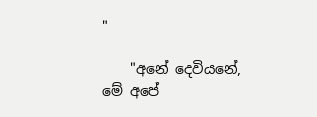"

    "අනේ දෙවියනේ, මේ අපේ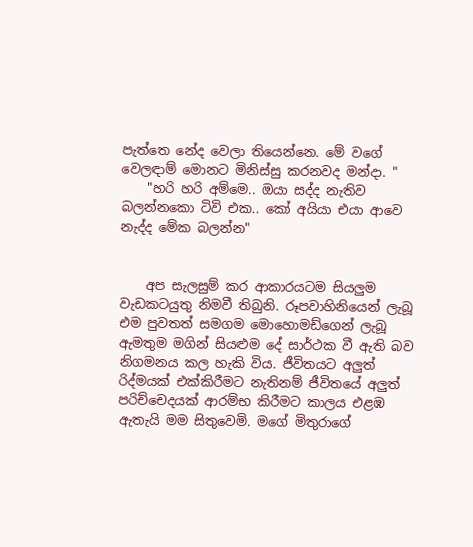පැත්තෙ නේද වෙලා තියෙන්නෙ. මේ වගේ වෙලඳාම් මොනට මිනිස්සු කරනවද මන්දා. "
    "හරි හරි අම්මෙ.. ඔයා සද්ද නැතිව බලන්නකො ටිවි එක.. කෝ අයියා එයා ආවෙ නැද්ද මේක බලන්න"


    අප සැලසුම් කර ආකාරයටම සි‍යලුම වැඩකටයුතු නිමවී තිබුනි. රූපවාහිනියෙන් ලැබූ එම පුවතත් සමගම මොහොමඩ්ගෙන් ලැබූ ඇමතුම මගින් සියළුම දේ සාර්ථක වී ඇති බව නිගමනය කල හැකි විය. ජීවිතයට අලුත් රිද්මයක් එක්කිරීමට නැතිනම් ජීවිතයේ අලුත් පරිච්චෙදයක් ආරම්භ කිරීමට කාලය එළඹ ඇතැයි මම සිතුවෙමි. මගේ මිතුරාගේ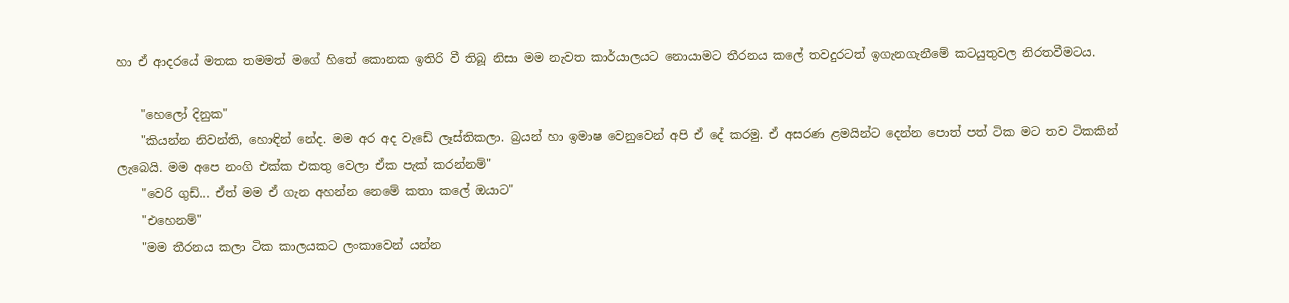හා ඒ ආදරයේ මතක තමමත් මගේ හිතේ කොනක ඉතිරි වී තිබූ නිසා මම නැවත කාර්යාලයට නොයාමට තීරනය කලේ තවදුරටත් ඉගැනගැනීමේ කටයුතුවල නිරතවීමටය.

    "හෙලෝ දිනුක"
    "කියන්න නිවන්ති, හොඳින් නේද. මම අර අද වැඩේ ලෑස්තිකලා. බ්‍රයන් හා ඉමාෂ වෙනුවෙන් අපි ඒ දේ කරමු. ඒ අසරණ ළමයින්ට දෙන්න පොත් පත් ටික මට තව ටිකකින් ලැබෙයි. මම අපෙ නංගි එක්ක එකතු වෙලා ඒක පැක් කරන්නම්"
    "වෙරි ගුඩ්... ඒත් මම ඒ ගැන අහන්න නෙමේ කතා කලේ ඔයාට"
    "එහෙනම්"
    "මම තීරනය කලා ටික කාලයකට ලංකාවෙන් යන්න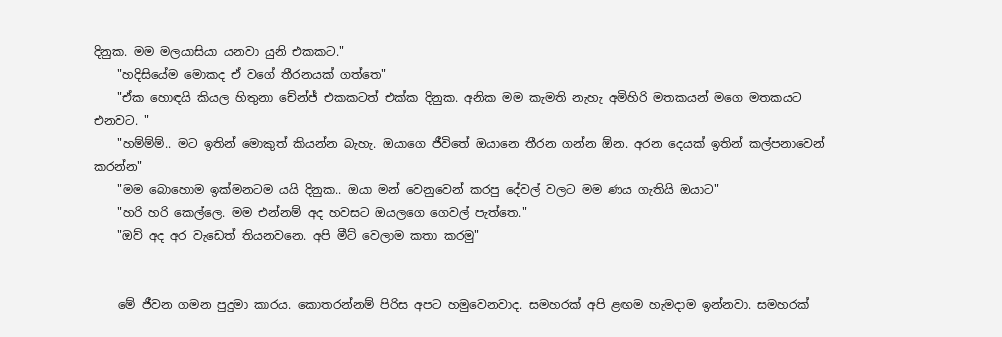දිනුක. මම මලයාසියා යනවා යුනි එකකට."
    "හදිසියේම මොකද ඒ වගේ තීරනයක් ගත්තෙ"
    "ඒක හොඳයි කියල හිතුනා චේන්ජ් එකකටත් එක්ක දිනුක. අනික මම කැමති නැහැ අමිහිරි මතකයන් මගෙ මතකයට එනවට. "
    "හම්ම්ම්.. මට ඉතින් මොකුත් කියන්න බැහැ. ඔයාගෙ ජීවිතේ ඔයානෙ තීරන ගන්න ඕන. අරන දෙයක් ඉතින් කල්පනාවෙන් කරන්න"
    "මම බොහොම ඉක්මනටම යයි දිනුක.. ඔයා මන් වෙනුවෙන් කරපු දේවල් වලට මම ණය ගැතියි ඔයාට"
    "හරි හරි කෙල්ලෙ. මම එන්නම් අද හවසට ඔයලගෙ ගෙවල් පැත්තෙ."
    "ඔව් අද අර වැඩෙත් තියනවනෙ. අපි මීට් වෙලාම කතා කරමු"


    මේ ජීවන ගමන පුදුමා කාරය. කොතරන්නම් පිරිස අපට හමුවෙනවාද. සමහරක් අපි ළඟම හැමදාම ඉන්නවා. සමහරක්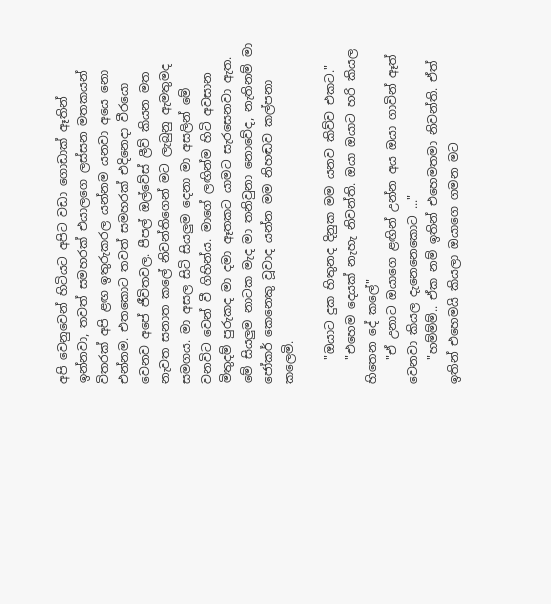අපි වෙනුවෙන් හිටියට අපිට වඩා ගොඩාක් ඈතින් ඉන්නවා, තවත් සමහරක් එයාලගෙ ලස්සන මතකයන් විතරක් අපි ළඟ ඉතුරුකරල යන්නම යනවා අයෙ නො එන්නම. එතකොට තවත් සමහරක් එදිනෙදා වීරයො වෙනව අපේ ජීවිතවල. පීපල් ඔල්වේස් ලීව් කියන මත නැවත සනාත කලේ නිවන්තිගෙන් මට ලැබුනු ඇමතුමද සමගය. මා අසල සිටි සියලුම දෙනා මා අසලින් මේ වනවිට වෙන් වී ගිහින්ය. මාගේ ලඟින්ම හිටි අවසාන මිතුදම් පුරුකද මා දමා ඈතකට යාමට සැරසෙනවා ඇත. මේ සියලුම නාටක මැද මා තනිවුනා නොවේද, නැතිනම් මා ජෝකර් කෙනෙකු වූවාද යන්න මම නිහඬව කල්පනා කලෙමි.

    "ඔයාට දුක හිතුනද දිනුක මම යනව කිව්ව එකට."
    "එහෙම දෙයක් නැහැ නිවන්ති. ඔයා ඔයාට හරි කියල හිතෙන දේ කලේ"
    "ඒ උනාට ඔයාගෙ ළඟින් උන්න අය ඔයා ගාවින් ඈත් වෙනවා කියල දැනෙනෙකොට ..."
    "හම්ම්ම්.. ඒක නම් ඉතින් එහෙමතමා නිවන්ති. ඒත් ඉතින් එහෙමයි කියලා ඔයාගෙ ගමන මට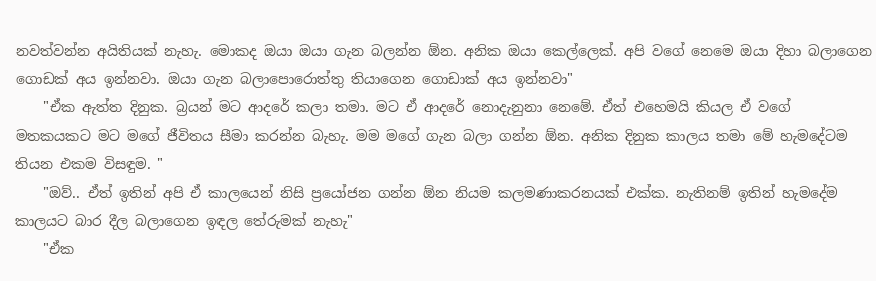නවත්වන්න අයිතියක් නැහැ. මොකද ඔයා ඔයා ගැන බලන්න ඕන. අනික ඔයා කෙල්ලෙක්. අපි වගේ නෙමෙ ඔයා දිහා බලාගෙන ගොඩක් අය ඉන්නවා. ඔයා ගැන බලාපොරොත්තු තියාගෙන ගොඩාක් අය ඉන්නවා"
    "ඒක ඇත්ත දිනුක. බ්‍රයන් මට ආදරේ කලා තමා. මට ඒ ආදරේ නොදැනුනා නෙමේ. ඒත් එහෙමයි කියල ඒ වගේ මතකයකට මට මගේ ජීවිතය සීමා කරන්න බැහැ. මම මගේ ගැන බලා ගන්න ඕන. අනික දිනුක කාලය තමා මේ හැමදේටම තියන එකම විසඳුම. "
    "ඔව්.. ඒත් ඉතින් අපි ඒ කාලයෙන් නිසි ප්‍රයෝජන ගන්න ඕන නියම කලමණාකරනයක් එක්ක. නැතිනම් ඉතින් හැමදේම කාලයට බාර දීල බලාගෙන ඉඳල තේරුමක් නැහැ"
    "ඒක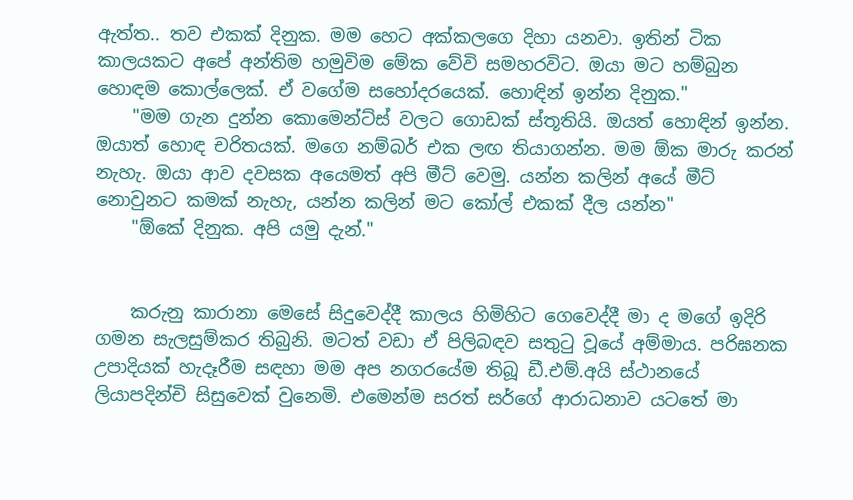ඇත්ත.. තව එකක් දිනුක. මම හෙට අක්කලගෙ දිහා යනවා. ඉතින් ටික කාලයකට අපේ අන්තිම හමුවිම මේක වේවි සමහරවිට. ඔයා මට හම්බුන හොඳම කොල්ලෙක්. ඒ වගේම සහෝදරයෙක්. හොඳින් ඉන්න දිනුක."
    "මම ගැන දුන්න කොමෙන්ට්ස් වලට ගොඩක් ස්තූතියි. ඔයත් හොඳින් ඉන්න. ඔයාත් හොඳ චරිතයක්. මගෙ නම්බර් එක ලඟ තියාගන්න. මම ඕක මාරු කරන් නැහැ. ඔයා ආව දවසක අයෙමත් අපි මීට් වෙමු. යන්න කලින් අයේ මීට් නොවුනට කමක් නැහැ, යන්න කලින් මට කෝල් එකක් දීල යන්න"
    "ඕකේ දිනුක. අපි යමු දැන්."


    කරුනු කාරානා මෙසේ සිදුවෙද්දී කාලය හිමිහිට ගෙවෙද්දී මා ද මගේ ඉදිරි ගමන සැලසුම්කර තිබුනි. මටත් වඩා ඒ පිලිබඳව සතුටු වූයේ අම්මාය. පරිඝනක උපාදියක් හැදෑරීම සඳහා මම අප නගරයේම තිබූ ඩී.එම්.අයි ස්ථානයේ ලියාපදින්චි සිසුවෙක් වුනෙමි. එමෙන්ම සරත් සර්ගේ ආරාධනාව යටතේ මා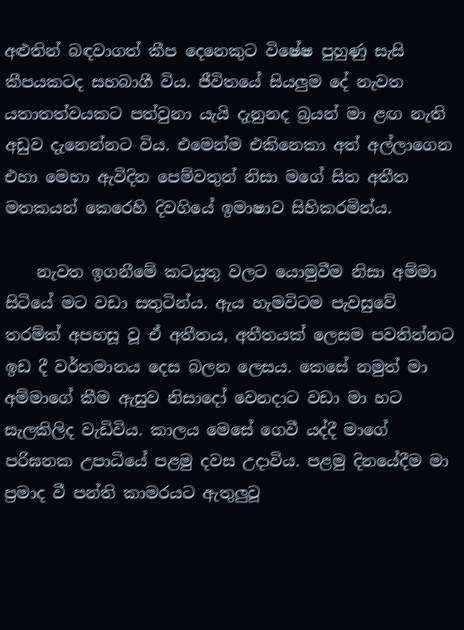අළුතින් බඳවාගත් කීප දෙනෙකුට විෂේෂ පුහුණු සැසි කීපයකටද සහබාගී විය. ජීවිතයේ සියලුම දේ නැවත යතාතත්වයකට පත්වුනා යැයි දැනුනද බ්‍රයන් මා ළඟ නැති අඩුව දැනෙන්නට විය. එමෙන්ම එකිනෙකා අත් අල්ලාගෙන එහා මෙහා ඇවිදින පෙම්වතුන් නිසා මගේ සිත අතීත මතකයන් කෙරෙහි දිවගියේ ඉමාෂාව සිහිකරමින්ය.

    නැවත ඉගනීමේ කටයුතු වලට යොමුවීම නිසා අම්මා සිටියේ මට වඩා සතුටින්ය. ඇය හැමවිටම පැවසුවේ තරම්ක් අපහසූ වූ ඒ අතීතය, අතීතයක් ලෙසම පවතින්නට ඉඩ දී වර්තමානය දෙස බලන ලෙසය. කෙසේ නමුත් මා අම්මාගේ කීම ඇසුව නිසාදෝ වෙනදාට වඩා මා හට සැලකිලිද වැඩිවිය. කාලය මෙසේ ගෙවී යද්දී මාගේ පරිඝනක උපාධියේ පළමු දවස උදාවිය. පළමු දිනයේදීම මා ප්‍රමාද වී පන්ති කාමරයට ඇතුලුවූ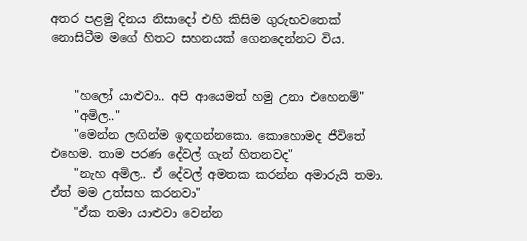අතර පළමු දිනය නිසාදෝ එහි කිසිම ගුරුභවතෙක් නොසිටීම මගේ හිතට සහනයක් ගෙනදෙන්නට විය.


    "හලෝ යාළුවා.. අපි ආයෙමත් හමු උනා එහෙනම්"
    "අමිල.."
    "මෙන්න ලඟින්ම ඉඳගන්නකො. කොහොමද ජීවිතේ එහෙම. තාම පරණ දේවල් ගැන් හිතනවද"
    "නැහ අමිල.. ඒ දේවල් අමතක කරන්න අමාරුයි තමා. ඒත් මම උත්සහ කරනවා"
    "ඒක තමා යාළුවා වෙන්න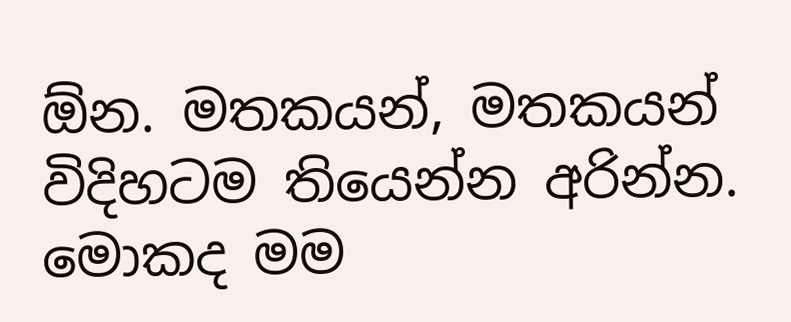ඕන. මතකයන්, මතකයන් විදිහටම තියෙන්න අරින්න. මොකද මම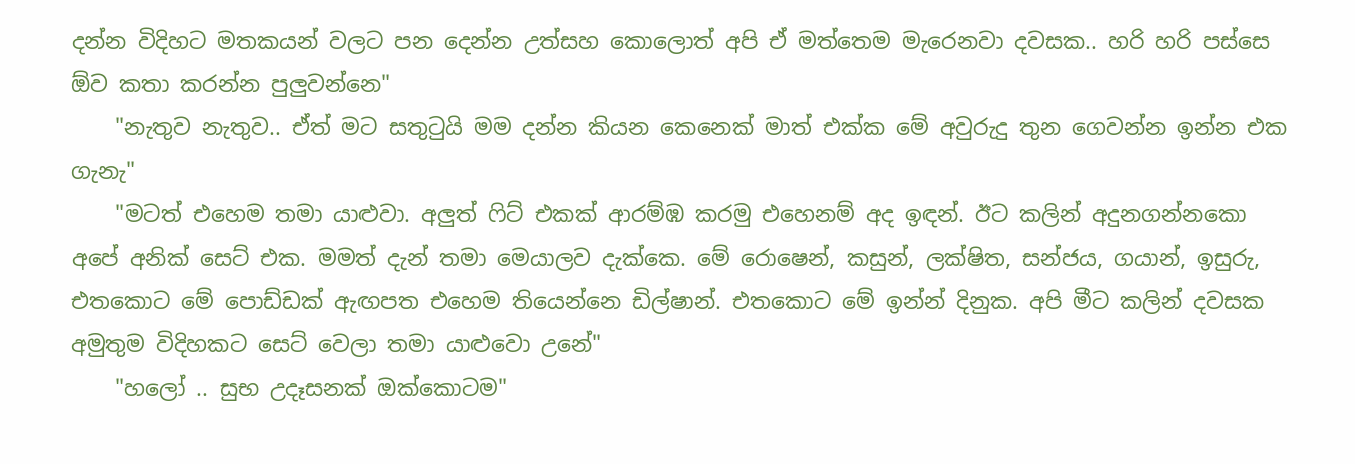දන්න විදිහට මතකයන් වලට පන දෙන්න උත්සහ කොලොත් අපි ඒ මත්තෙම මැරෙනවා දවසක.. හරි හරි පස්සෙ ඕව කතා කරන්න පුලුවන්නෙ"
    "නැතුව නැතුව.. ඒත් මට සතුටුයි මම දන්න කියන කෙනෙක් මාත් එක්ක මේ අවුරුදු තුන ගෙවන්න ඉන්න එක ගැනැ"
    "මටත් එහෙම තමා යාළුවා. අලුත් ෆිට් එකක් ආරම්ඹ කරමු එහෙනම් අද ඉඳන්. ඊට කලින් අදුනගන්නකො අපේ අනික් සෙට් එක. මමත් දැන් තමා මෙයාලව දැක්කෙ. මේ රොෂෙන්, කසුන්, ලක්ෂිත, සන්ජය, ගයාන්, ඉසුරු, එතකොට මේ පොඩ්ඩක් ඇඟපත එහෙම තියෙන්නෙ ඩිල්ෂාන්. එතකොට මේ ඉන්න් දිනුක. අපි මීට කලින් දවසක අමුතුම විදිහකට සෙට් වෙලා තමා යාළුවො උනේ"
    "හලෝ .. සුභ උදෑසනක් ඔක්කොටම"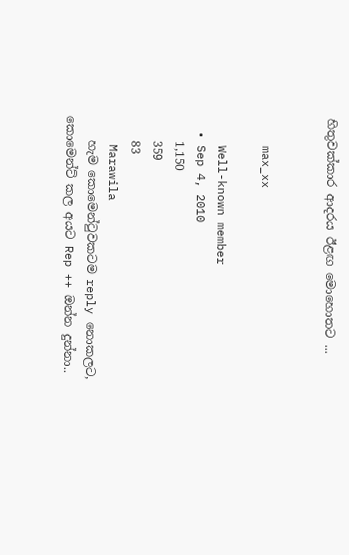හිතුවක්කාර ආදරය ඊළඟ මොහොතට ...


    max_xx

    Well-known member
  • Sep 4, 2010
    1,150
    359
    83
    Marawila
    හැම කොමෙන්ටුවකටම reply නොකලට, කොමෙන්ට් කල අයට Rep ++ ඔන්න දුන්නා..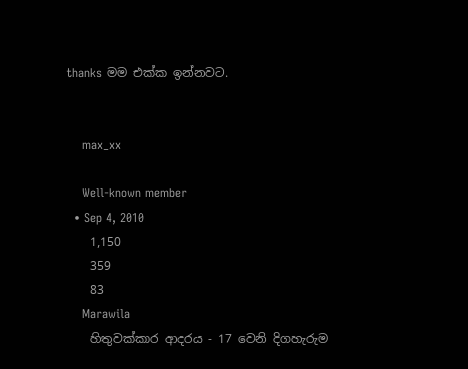thanks මම එක්ක ඉන්නවට.


    max_xx

    Well-known member
  • Sep 4, 2010
    1,150
    359
    83
    Marawila
    හිතුවක්කාර ආදරය - 17 වෙනි දිගහැරුම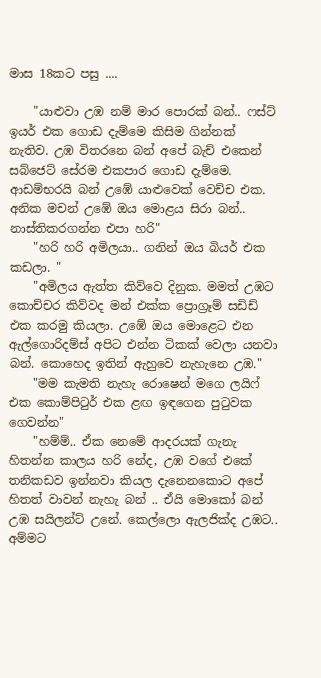මාස 18කට පසු ....

    "යාළුවා උඹ නම් මාර පොරක් බන්.. ෆස්ට් ඉයර් එක ගොඩ දැම්මෙ කිසිම ගින්නක් නැතිව. උඹ විතරනෙ බන් අපේ බැච් එකෙන් සබ්ජෙට් සේරම එකපාර ගොඩ දැම්මෙ. ආඩම්භරයි බන් උඹේ යාළුවෙක් වෙච්ච එක. අනික මචන් උඹේ ඔය මොළය සිරා බන්.. නාස්තිකරගන්න එපා හරි"
    "හරි හරි අමිලයා.. ගනින් ඔය බියර් එක කඩලා. "
    "අමිලය ඇත්ත කිව්වෙ දිනුක. මමත් උඹට කොච්චර කිව්වද මන් එක්ක ප්‍රොග්‍රෑම් සඩිඩ් එක කරමු කියලා. උඹේ ඔය මොළෙට එන ඇල්ගොරිදම්ස් අපිට එන්න ටිකක් වෙලා යනවා බන්. කොහෙද ඉතින් ඇහුවෙ නැහැනෙ උඹ."
    "මම කැමති නැහැ රොෂෙන් මගෙ ලයිෆ් එක කොම්පිටුර් එක ළඟ ඉඳගෙන පුටුවක ගෙවන්න"
    "හම්ම්.. ඒක නෙමේ ආදරයක් ගැනැ හිතන්න කාලය හරි නේද, උඹ වගේ එකේ තනිකඩව ඉන්නවා කියල දැනෙනකොට අපේ හිතත් වාවන් නැහැ බන් .. ඒයි මොකෝ බන් උඹ සයිලන්ට් උනේ. කෙල්ලො ඇලජික්ද උඹට.. අම්මට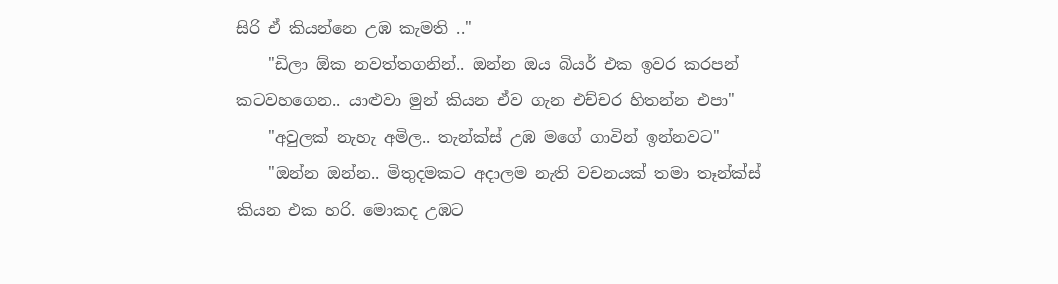සිරි ඒ කියන්නෙ උඹ කැමති .."
    "ඩිලා ඕක නවත්තගනින්.. ඔන්න ඔය බියර් එක ඉවර කරපන් කටවහගෙන.. යාළුවා මුන් කියන ඒව ගැන එච්චර හිතන්න එපා"
    "අවුලක් නැහැ අමිල.. තැන්ක්ස් උඹ මගේ ගාවින් ඉන්නවට"
    "ඔන්න ඔන්න.. මිතුදමකට අදාලම නැති වචනයක් තමා තෑන්ක්ස් කියන එක හරි. මොකද උඹට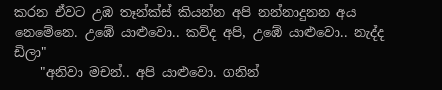කරන ඒවට උඹ තෑන්ක්ස් කියන්න අපි නන්නාදුනන අය නෙමේනෙ. උඹේ යාළුවො.. කව්ද අපි, උඹේ යාළුවො.. නැද්ද ඩිලා"
    "අනිවා මචන්.. අපි යාළුවො. ගනින්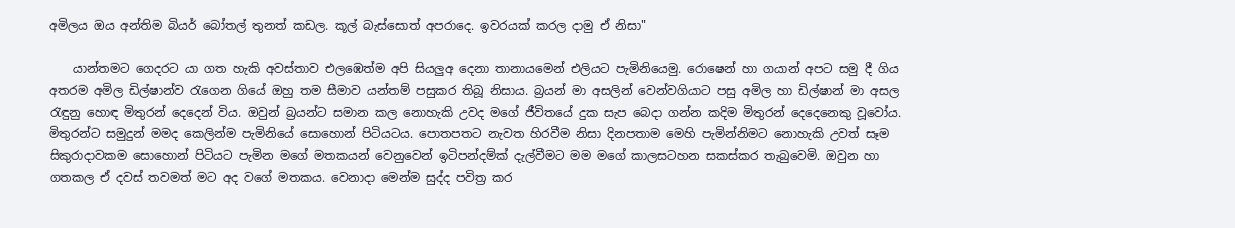අමිලය ඔය අන්තිම බියර් බෝතල් තුනත් කඩල. කූල් බැස්සොත් අපරාදෙ. ඉවරයක් කරල දාමු ඒ නිසා"

    යාන්තමට ගෙදරට යා ගත හැකි අවස්තාව එලඹෙත්ම අපි සියලුඅ දෙනා තානායමෙන් එලියට පැමිනියෙමු. රොෂෙන් හා ගයාන් අපට සමු දී ගිය අතරම අමිල ඩිල්ෂාන්ව රැගෙන ගියේ ඔහු තම සීමාව යන්තම් පසුකර තිබූ නිසාය. බ්‍රයන් මා අසලින් වෙන්වගියාට පසු අමිල හා ඩිල්ෂාන් මා අසල රැඳුනු හොඳ මිතුරන් දෙදෙන් විය. ඔවුන් බ්‍රයන්ට සමාන කල නොහැකි උවද මගේ ජීවිතයේ දුක සැප බෙදා ගන්න කදිම මිතුරන් දෙදෙනෙකු වූවෝය. මිතුරන්ට සමුදුන් මමද කෙලින්ම පැමිනියේ සොහොන් පිටියටය. පොතපතට නැවත හිරවීම නිසා දිනපතාම මෙහි පැමින්නිමට නොහැකි උවත් සෑම සිකුරාදාවකම සොහොන් පිටියට පැමින මගේ මතකයන් වෙනුවෙන් ඉටිපන්දම්ක් දැල්වීමට මම මගේ කාලසටහන සකස්කර තැබුවෙමි. ඔවුන හා ගතකල ඒ දවස් තවමත් මට අද වගේ මතකය. වෙනාදා මෙන්ම සුද්ද පවිත්‍ර කර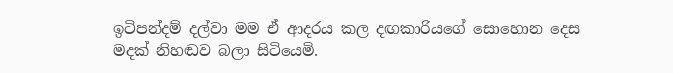ඉටිපන්දම් දල්වා මම ඒ ආදරය කල දඟකාරියගේ සොහොන දෙස මදක් නිහඬව බලා සිටියෙමි.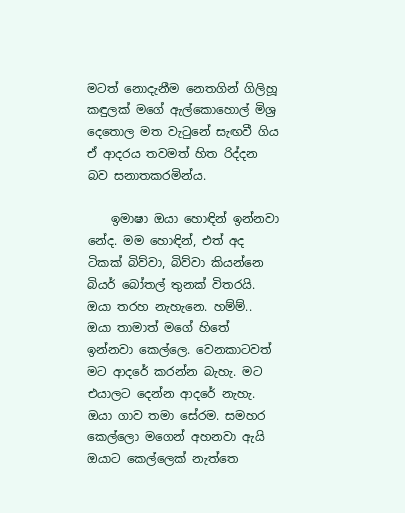මටත් නොදැනීම නෙතගින් ගිලිහූ කඳුලක් මගේ ඇල්කොහොල් මිශ්‍ර දෙතොල මත වැටුනේ සැඟවී ගිය ඒ ආදරය තවමත් හිත රිද්දන බව සනාතකරමින්ය.

    ඉමාෂා ඔයා හොඳින් ඉන්නවා නේද. මම හොඳින්, එත් අද ටිකක් බිව්වා, බිව්වා කියන්නෙ බියර් බෝතල් තුනක් විතරයි. ඔයා තරහ නැහැනෙ. හම්ම්.. ඔයා තාමාත් මගේ හිතේ ඉන්නවා කෙල්ලෙ. වෙනකාටවත් මට ආදරේ කරන්න බැහැ. මට එයාලට දෙන්න ආදරේ නැහැ. ඔයා ගාව තමා සේරම. සමහර කෙල්ලො මගෙන් අහනවා ඇයි ඔයාට කෙල්ලෙක් නැත්තෙ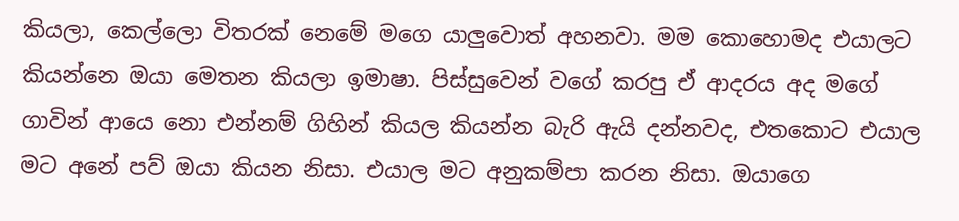කියලා, කෙල්ලො විතරක් නෙමේ මගෙ යාලුවොත් අහනවා. මම කොහොමද එයාලට කියන්නෙ ඔයා මෙතන කියලා ඉමාෂා. පිස්සුවෙන් වගේ කරපු ඒ ආදරය අද මගේ ගාවින් ආයෙ නො එන්නම් ගිහින් කියල කියන්න බැරි ඇයි දන්නවද, එතකොට එයාල මට අනේ පව් ඔයා කියන නිසා. එයාල මට අනුකම්පා කරන නිසා. ඔයාගෙ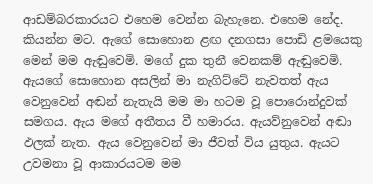ආඩම්බරකාරයට එහෙම වෙන්න බැහැනෙ. එහෙම නේද. කියන්න මට. ඇගේ සොහොන ළඟ දනගසා පොඩි ළමයෙකු මෙන් මම ඇඬුවෙමි. මගේ දුක තුනී වෙනකම් ඇඬුවෙමි. ඇයගේ සොහොන අසලින් මා නැගිට්ටේ නැවතත් ඇය වෙනුවෙන් අඬන් නැතැයි මම මා හටම වූ පොරොන්දුවක් සමගය. ඇය මගේ අතීතය වී හමාරය. ඇයව්නුවෙන් අඬා ඵලක් නැත. ඇය වෙනුවෙන් මා ජීවත් විය යුතුය. ඇයට උවමනා වූ ආකාරයටම මම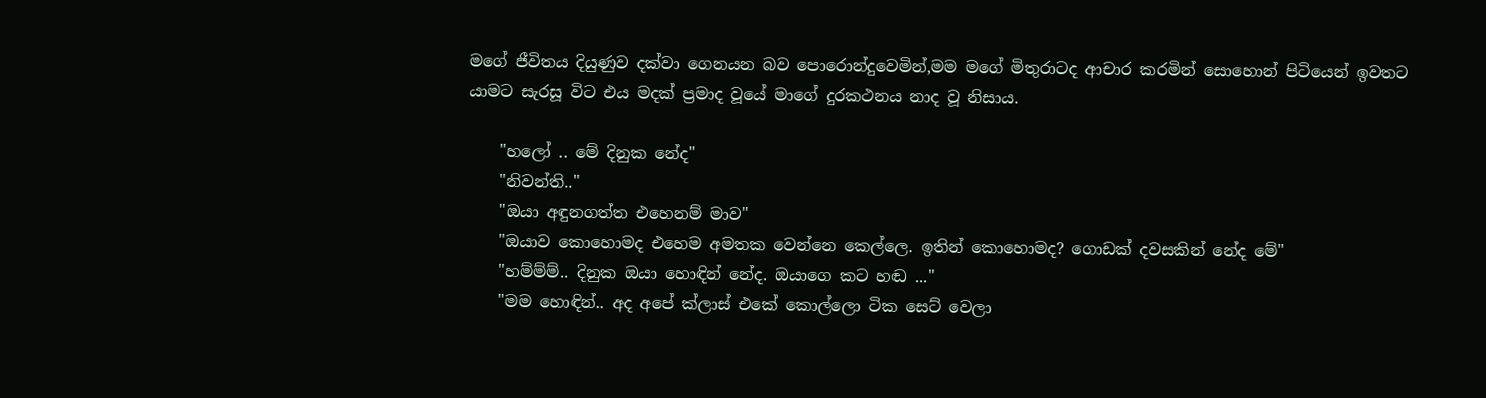මගේ ජීවිතය දියුණුව දක්වා ගෙනයන බව පොරොන්දුවෙමින්,මම මගේ මිතුරාටද ආචාර කරමින් සොහොන් පිටියෙන් ඉවතට යාමට සැරසූ විට එය මදක් ප්‍රමාද වූයේ මාගේ දුරකථනය නාද වූ නිසාය.

    "හලෝ .. මේ දිනුක නේද"
    "නිවන්ති.."
    "ඔයා අඳුනගත්ත එහෙනම් මාව"
    "ඔයාව කොහොමද එහෙම අමතක වෙන්නෙ කෙල්ලෙ. ඉතින් කොහොමද? ගොඩක් දවසකින් නේද මේ"
    "හම්ම්ම්.. දිනුක ඔයා හොඳින් නේද. ඔයාගෙ කට හඬ ..."
    "මම හොඳින්.. අද අපේ ක්ලාස් එකේ කොල්ලො ටික සෙට් වෙලා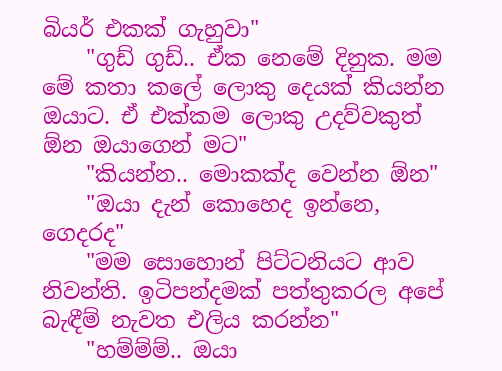බියර් එකක් ගැහුවා"
    "ගුඩ් ගුඩ්.. ඒක නෙමේ දිනුක. මම මේ කතා කලේ ලොකු දෙයක් කියන්න ඔයාට. ඒ එක්කම ලොකු උදව්වකුත් ඕන ඔයාගෙන් මට"
    "කියන්න.. මොකක්ද වෙන්න ඕන"
    "ඔයා දැන් කොහෙද ඉන්නෙ, ගෙදරද"
    "මම සොහොන් පිට්ටනියට ආව නිවන්ති. ඉටිපන්දමක් පත්තුකරල අපේ බැඳීම් නැවත එලිය කරන්න"
    "හම්ම්ම්.. ඔයා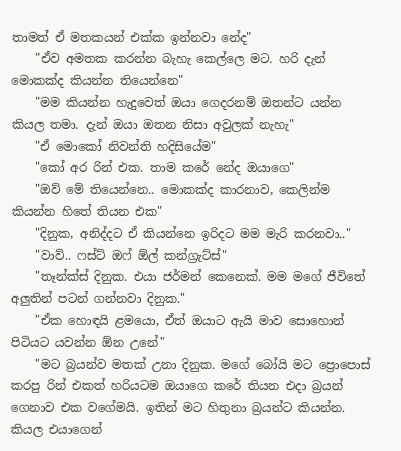තාමත් ඒ මතකයන් එක්ක ඉන්නවා නේද"
    "ඒව අමතක කරන්න බැහැ කෙල්ලෙ මට. හරි දැන් මොකක්ද කියන්න තියෙන්නෙ"
    "මම කියන්න හැදුවෙත් ඔයා ගෙදරනම් ඔතන්ට යන්න කියල තමා. දැන් ඔයා ඔතන නිසා අවුලක් නැහැ"
    "ඒ මොකෝ නිවන්ති හදිසියේම"
    "කෝ අර රින් එක. තාම කරේ නේද ඔයාගෙ"
    "ඔව් මේ තියෙන්නෙ.. මොකක්ද කාරනාව, කෙලින්ම කියන්න හිතේ තියන එක"
    "දිනුක, අනිද්දට ඒ කියන්නෙ ඉරිදට මම මැරි කරනවා.."
    "වාව්.. ෆස්ට් ඔෆ් ඕල් කන්ග්‍රැට්ස්"
    "තෑන්ක්ස් දිනුක. එයා ජර්මන් කෙනෙක්. මම මගේ ජීවිතේ අලුතින් පටන් ගන්නවා දිනුක."
    "ඒක හොඳයි ළමයො, ඒත් ඔයාට ඇයි මාව සොහොන් පිටියට යවන්න ඕන උනේ"
    "මට බ්‍රයන්ව මතක් උනා දිනුක. මගේ බෝයි මට ප්‍රොපොස් කරපු රින් එකත් හරියටම ඔයාගෙ කරේ තියන එදා බ්‍රයන් ගෙනාව එක වගේමයි. ඉතින් මට හිතුනා බ්‍රයන්ට කියන්න. කියල එයාගෙන්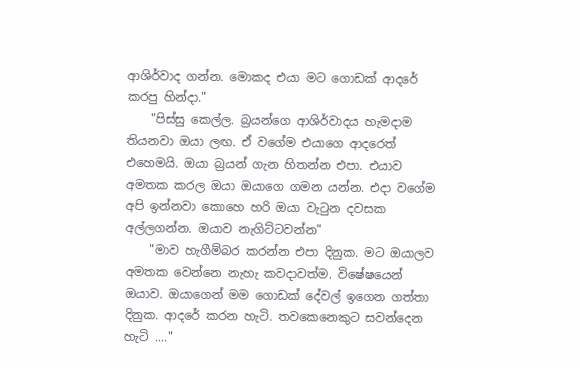ආශිර්වාද ගන්න. මොකද එයා මට ගොඩක් ආදරේ කරපු හින්දා."
    "පිස්සු කෙල්ල. බ්‍රයන්ගෙ ආශිර්වාදය හැමදාම තියනවා ඔයා ලඟ. ඒ වගේම එයාගෙ ආදරෙත් එහෙමයි. ඔයා බ්‍රයන් ගැන හිතන්න එපා. එයාව අමතක කරල ඔයා ඔයාගෙ ගමන යන්න. එදා වගේම අපි ඉන්නවා කොහෙ හරි ඔයා වැටුන දවසක අල්ලගන්න. ඔයාව නැගිට්ටවන්න"
    "මාව හැගීම්බර කරන්න එපා දිනුක. මට ඔයාලව අමතක වෙන්නෙ නැහැ කවදාවත්ම. විෂේෂයෙන් ඔයාව. ඔයාගෙන් මම ගොඩක් දේවල් ඉගෙන ගත්තා දිනුක. ආදරේ කරන හැටි. තවකෙනෙකුට සවන්දෙන හැටි ...."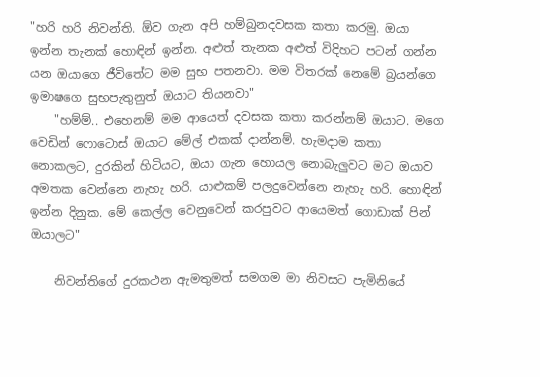"හරි හරි නිවන්ති. ඕව ගැන අපි හම්බුනදවසක කතා කරමු. ඔයා ඉන්න තැනක් හොඳින් ඉන්න. අළුත් තැනක අළුත් විදිහට පටන් ගන්න යන ඔයාගෙ ජීවිතේට මම සුභ පතනවා. මම විතරක් නෙමේ බ්‍රයන්ගෙ ඉමාෂගෙ සුභපැතුනුත් ඔයාට තියනවා"
    "හම්ම්.. එහෙනම් මම ආයෙත් දවසක කතා කරන්නම් ඔයාට. මගෙ වෙඩින් ෆොටොස් ඔයාට මේල් එකක් දාන්නම්. හැමදාම කතා නොකලට, දුරකින් හිටියට, ඔයා ගැන හොයල නොබැලුවට මට ඔයාව අමතක වෙන්නෙ නැහැ හරි. යාළුකම් පලදුවෙන්නෙ නැහැ හරි. හොඳින් ඉන්න දිනුක. මේ කෙල්ල වෙනුවෙන් කරපුවට ආයෙමත් ගොඩාක් පින් ඔයාලට"

    නිවන්තිගේ දුරකථන ඇමතුමත් සමගම මා නිවසට පැමිනියේ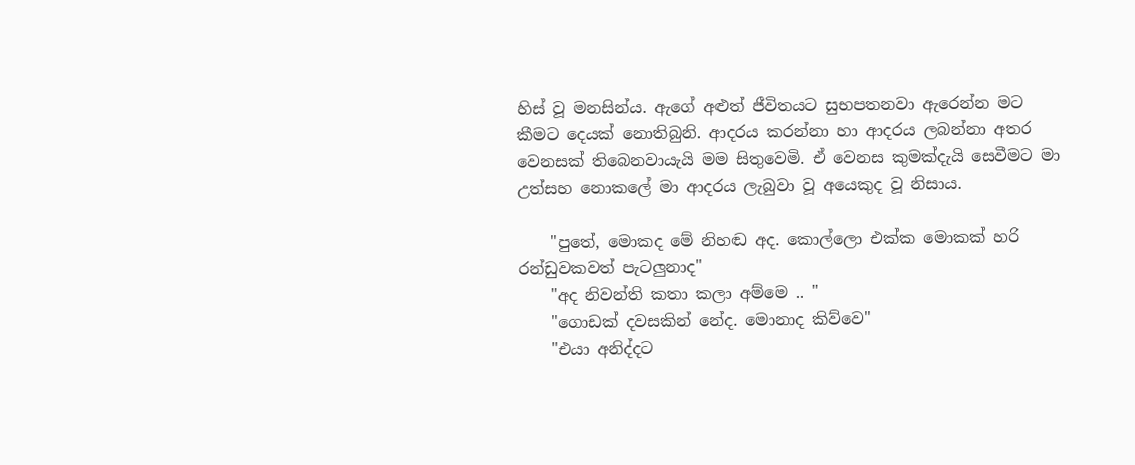හිස් වූ මනසින්ය. ඇගේ අළුත් ජීවිතයට සුභපතනවා ඇරෙන්න මට කීමට දෙයක් නොතිබුනි. ආදරය කරන්නා හා ආදරය ලබන්නා අතර වෙනසක් තිබෙනවායැයි මම සිතුවෙමි. ඒ වෙනස කුමක්දැයි සෙවීමට මා උත්සහ නොකලේ මා ආදරය ලැබුවා වූ අයෙකුද වූ නිසාය.

    "පුතේ, මොකද මේ නිහඬ අද. කොල්ලො එක්ක මොකක් හරි රන්ඩුවකවත් පැටලුනාද"
    "අද නිවන්ති කතා කලා අම්මෙ .. "
    "ගොඩක් දවසකින් නේද. මොනාද කිව්වෙ"
    "එයා අනිද්දට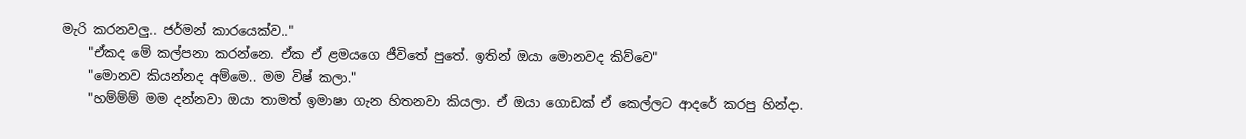මැරි කරනවලු.. ජර්මන් කාරයෙක්ව.."
    "ඒකද මේ කල්පනා කරන්නෙ. ඒක ඒ ළමයගෙ ජීවිතේ පුතේ. ඉතින් ඔයා මොනවද කිව්වෙ"
    "මොනව කියන්නද අම්මෙ.. මම විෂ් කලා."
    "හම්ම්ම් මම දන්නවා ඔයා තාමත් ඉමාෂා ගැන හිතනවා කියලා. ඒ ඔයා ගොඩක් ඒ කෙල්ලට ආදරේ කරපු හින්දා.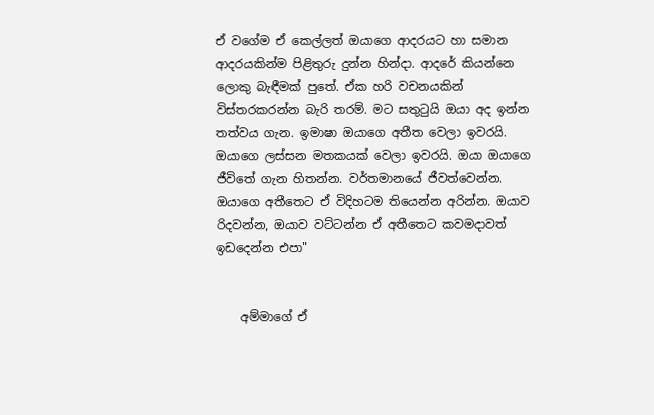ඒ වගේම ඒ කෙල්ලත් ඔයාගෙ ආදරයට හා සමාන ආදරයකින්ම පිළිතුරු දුන්න හින්දා. ආදරේ කියන්නෙ ලොකු බැඳීමක් පුතේ. ඒක හරි වචනයකින් විස්තරකරන්න බැරි තරම්. මට සතුටුයි ඔයා අද ඉන්න තත්වය ගැන. ඉමාෂා ඔයාගෙ අතීත වෙලා ඉවරයි. ඔයාගෙ ලස්සන මතකයක් වෙලා ඉවරයි. ඔයා ඔයාගෙ ජීවිතේ ගැන හිතන්න. වර්තමානයේ ජීවත්වෙන්න. ඔයාගෙ අතීතෙට ඒ විදිහටම තියෙන්න අරින්න. ඔයාව රිදවන්න, ඔයාව වට්ටන්න ඒ අතීතෙට කවමදාවත් ඉඩදෙන්න එපා"


    අම්මාගේ ඒ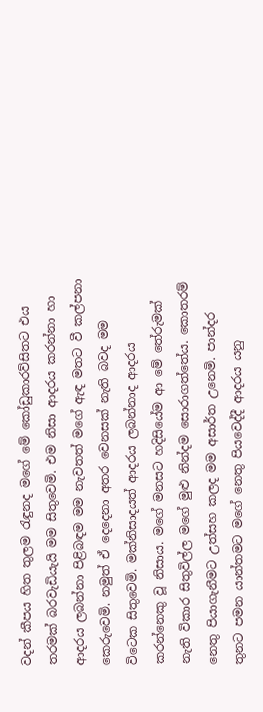වදන් කීපය හිත තුලම රැඳුනද මගේ මේ කෝඩුකාරව්සිතට එය තරමක් බරවැඩියැයි මම සිතුවෙමි. එම නිසා ආදරය කරන්නා හා ආදරය ලබන්නා පිළිබඳම මම නැවතත් මගේ ඇඳ මතට වී කල්පනා කෙරුවෙමි. නමුත් ඒ දෙදෙනා අතර වෙනසක් නැති බවද මම විටෙක සිතුවෙමි. මක්නිසාදයත් ආදරය ලබන්නාද ආදරය කරන්නෙකු වූ නිසාය. මගේ මනසට හදිසියේම ආ මේ තේරුමක් නැති විකාර සිතුවිල්ල මගේ මුළු නින්දම සොරාගත්තේය. කොතරම් නෙතු පියාගැනීමට උත්සහ කලද මම අසාර්ත උනෙමි. පාන්දර තුනට පමන යාන්තමට මගේ නෙතු පියවෙද්දී ආදරය යනු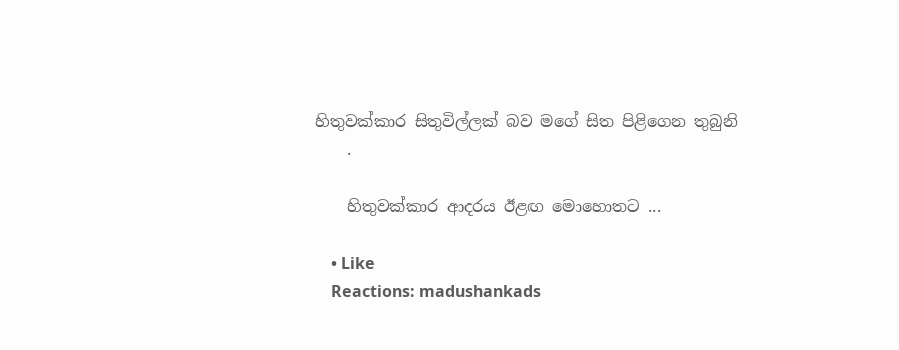හිතුවක්කාර සිතුවිල්ලක් බව මගේ සිත පිළිගෙන තුබුනි
    .

    හිතුවක්කාර ආදරය ඊළඟ මොහොතට ...

    • Like
    Reactions: madushankads